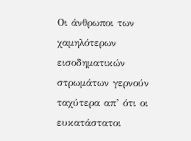Οι άνθρωποι των χαμηλότερων εισοδηματικών στρωμάτων γερνούν ταχύτερα απ’ ότι οι ευκατάστατοι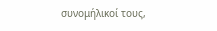συνομήλικοί τους,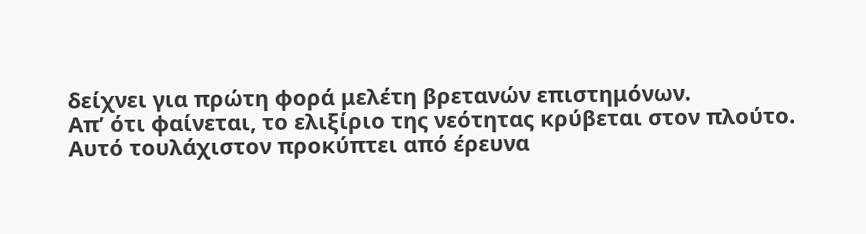δείχνει για πρώτη φορά μελέτη βρετανών επιστημόνων.
Απ’ ότι φαίνεται, το ελιξίριο της νεότητας κρύβεται στον πλούτο. Αυτό τουλάχιστον προκύπτει από έρευνα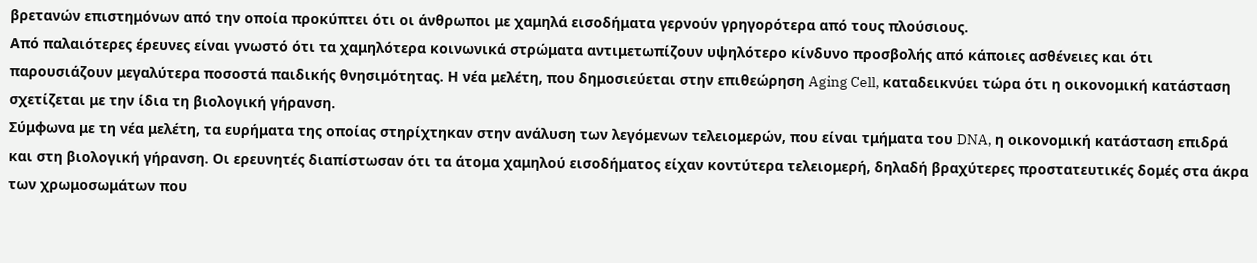βρετανών επιστημόνων από την οποία προκύπτει ότι οι άνθρωποι με χαμηλά εισοδήματα γερνούν γρηγορότερα από τους πλούσιους.
Από παλαιότερες έρευνες είναι γνωστό ότι τα χαμηλότερα κοινωνικά στρώματα αντιμετωπίζουν υψηλότερο κίνδυνο προσβολής από κάποιες ασθένειες και ότι παρουσιάζουν μεγαλύτερα ποσοστά παιδικής θνησιμότητας. Η νέα μελέτη, που δημοσιεύεται στην επιθεώρηση Aging Cell, καταδεικνύει τώρα ότι η οικονομική κατάσταση σχετίζεται με την ίδια τη βιολογική γήρανση.
Σύμφωνα με τη νέα μελέτη, τα ευρήματα της οποίας στηρίχτηκαν στην ανάλυση των λεγόμενων τελειομερών, που είναι τμήματα του DNA, η οικονομική κατάσταση επιδρά και στη βιολογική γήρανση. Οι ερευνητές διαπίστωσαν ότι τα άτομα χαμηλού εισοδήματος είχαν κοντύτερα τελειομερή, δηλαδή βραχύτερες προστατευτικές δομές στα άκρα των χρωμοσωμάτων που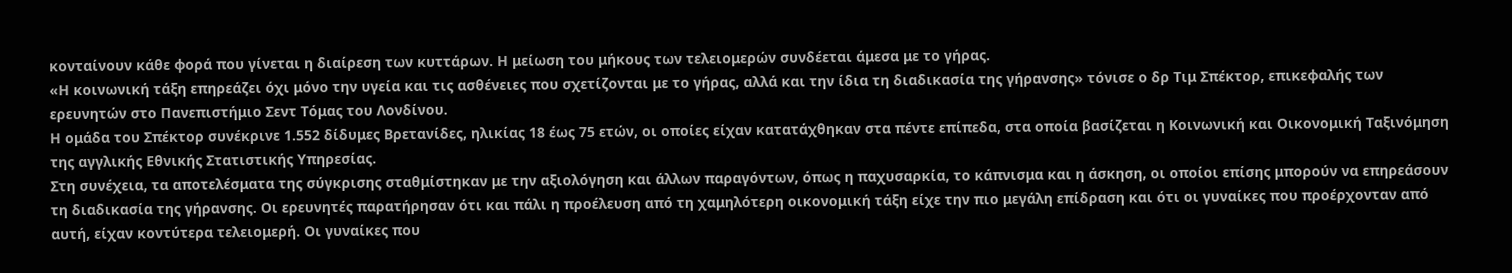κονταίνουν κάθε φορά που γίνεται η διαίρεση των κυττάρων. Η μείωση του μήκους των τελειομερών συνδέεται άμεσα με το γήρας.
«Η κοινωνική τάξη επηρεάζει όχι μόνο την υγεία και τις ασθένειες που σχετίζονται με το γήρας, αλλά και την ίδια τη διαδικασία της γήρανσης» τόνισε ο δρ Τιμ Σπέκτορ, επικεφαλής των ερευνητών στο Πανεπιστήμιο Σεντ Τόμας του Λονδίνου.
Η ομάδα του Σπέκτορ συνέκρινε 1.552 δίδυμες Βρετανίδες, ηλικίας 18 έως 75 ετών, οι οποίες είχαν κατατάχθηκαν στα πέντε επίπεδα, στα οποία βασίζεται η Κοινωνική και Οικονομική Ταξινόμηση της αγγλικής Εθνικής Στατιστικής Υπηρεσίας.
Στη συνέχεια, τα αποτελέσματα της σύγκρισης σταθμίστηκαν με την αξιολόγηση και άλλων παραγόντων, όπως η παχυσαρκία, το κάπνισμα και η άσκηση, οι οποίοι επίσης μπορούν να επηρεάσουν τη διαδικασία της γήρανσης. Οι ερευνητές παρατήρησαν ότι και πάλι η προέλευση από τη χαμηλότερη οικονομική τάξη είχε την πιο μεγάλη επίδραση και ότι οι γυναίκες που προέρχονταν από αυτή, είχαν κοντύτερα τελειομερή. Οι γυναίκες που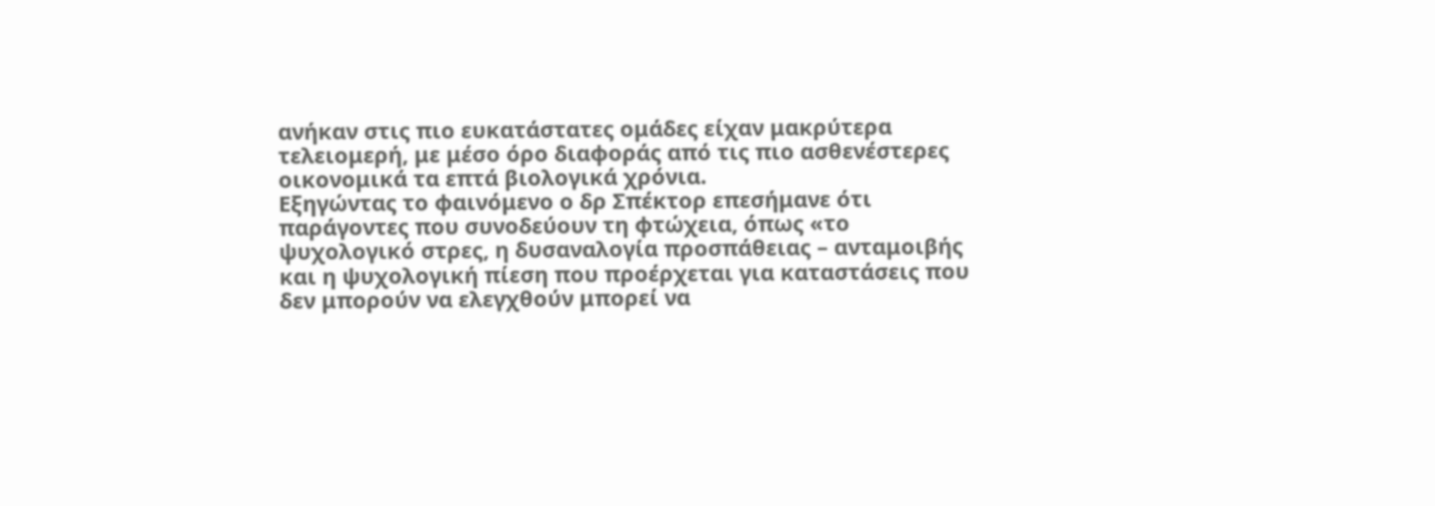ανήκαν στις πιο ευκατάστατες ομάδες είχαν μακρύτερα τελειομερή, με μέσο όρο διαφοράς από τις πιο ασθενέστερες οικονομικά τα επτά βιολογικά χρόνια.
Εξηγώντας το φαινόμενο ο δρ Σπέκτορ επεσήμανε ότι παράγοντες που συνοδεύουν τη φτώχεια, όπως «το ψυχολογικό στρες, η δυσαναλογία προσπάθειας – ανταμοιβής και η ψυχολογική πίεση που προέρχεται για καταστάσεις που δεν μπορούν να ελεγχθούν μπορεί να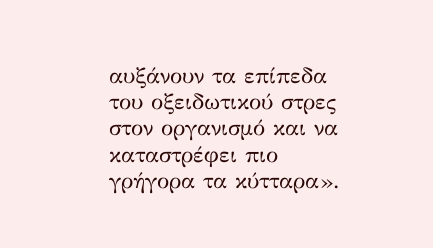αυξάνουν τα επίπεδα του οξειδωτικού στρες στον οργανισμό και να καταστρέφει πιο γρήγορα τα κύτταρα».